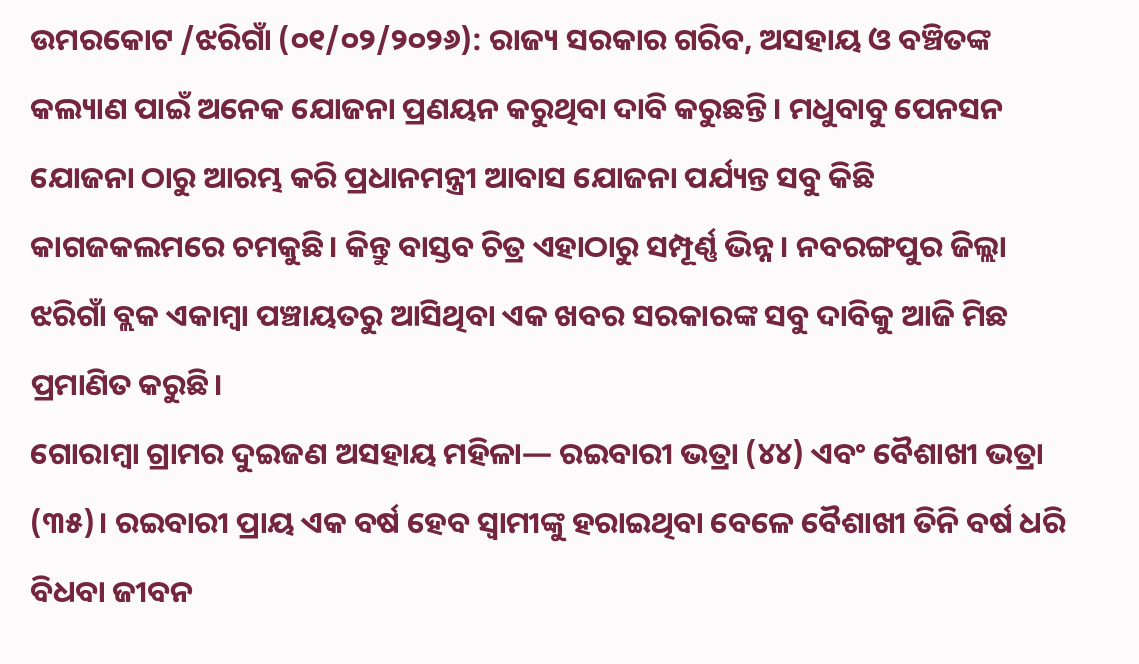ଉମରକୋଟ /ଝରିଗାଁ (୦୧/୦୨/୨୦୨୬): ରାଜ୍ୟ ସରକାର ଗରିବ, ଅସହାୟ ଓ ବଞ୍ଚିତଙ୍କ କଲ୍ୟାଣ ପାଇଁ ଅନେକ ଯୋଜନା ପ୍ରଣୟନ କରୁଥିବା ଦାବି କରୁଛନ୍ତି। ମଧୁବାବୁ ପେନସନ ଯୋଜନା ଠାରୁ ଆରମ୍ଭ କରି ପ୍ରଧାନମନ୍ତ୍ରୀ ଆବାସ ଯୋଜନା ପର୍ଯ୍ୟନ୍ତ ସବୁ କିଛି କାଗଜକଲମରେ ଚମକୁଛି। କିନ୍ତୁ ବାସ୍ତବ ଚିତ୍ର ଏହାଠାରୁ ସମ୍ପୂର୍ଣ୍ଣ ଭିନ୍ନ। ନବରଙ୍ଗପୁର ଜିଲ୍ଲା ଝରିଗାଁ ବ୍ଲକ ଏକାମ୍ବା ପଞ୍ଚାୟତରୁ ଆସିଥିବା ଏକ ଖବର ସରକାରଙ୍କ ସବୁ ଦାବିକୁ ଆଜି ମିଛ ପ୍ରମାଣିତ କରୁଛି।
ଗୋରାମ୍ବା ଗ୍ରାମର ଦୁଇଜଣ ଅସହାୟ ମହିଳା— ରଇବାରୀ ଭତ୍ରା (୪୪) ଏବଂ ବୈଶାଖୀ ଭତ୍ରା (୩୫)। ରଇବାରୀ ପ୍ରାୟ ଏକ ବର୍ଷ ହେବ ସ୍ୱାମୀଙ୍କୁ ହରାଇଥିବା ବେଳେ ବୈଶାଖୀ ତିନି ବର୍ଷ ଧରି ବିଧବା ଜୀବନ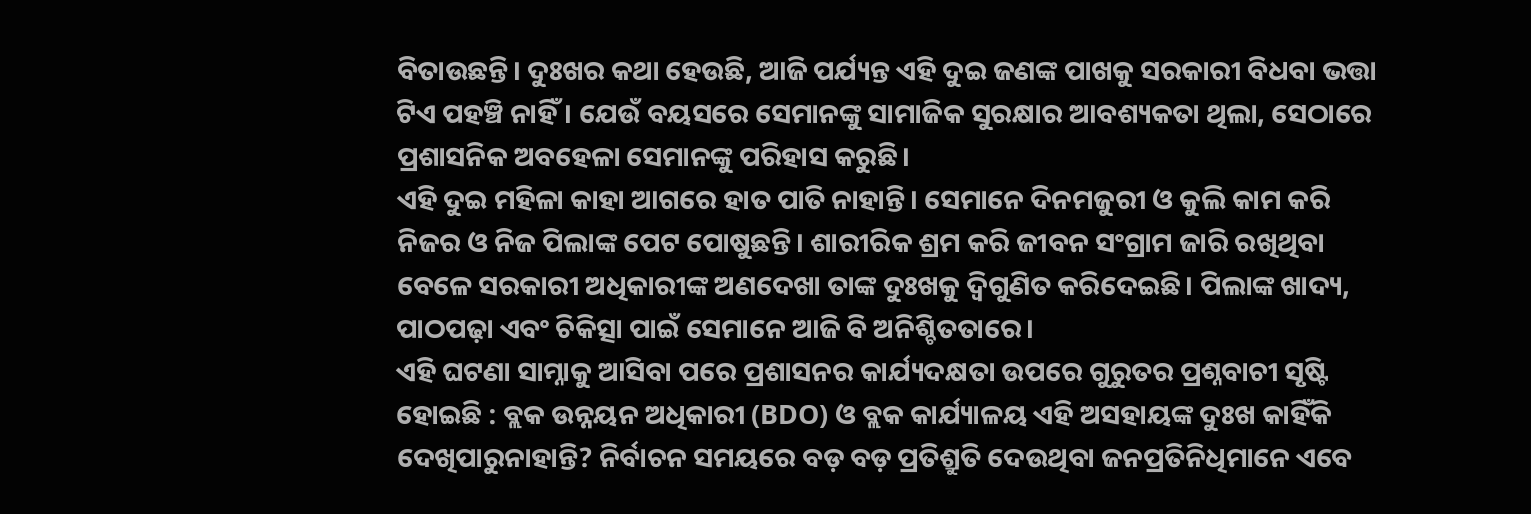ବିତାଉଛନ୍ତି। ଦୁଃଖର କଥା ହେଉଛି, ଆଜି ପର୍ଯ୍ୟନ୍ତ ଏହି ଦୁଇ ଜଣଙ୍କ ପାଖକୁ ସରକାରୀ ବିଧବା ଭତ୍ତା ଟିଏ ପହଞ୍ଚି ନାହିଁ। ଯେଉଁ ବୟସରେ ସେମାନଙ୍କୁ ସାମାଜିକ ସୁରକ୍ଷାର ଆବଶ୍ୟକତା ଥିଲା, ସେଠାରେ ପ୍ରଶାସନିକ ଅବହେଳା ସେମାନଙ୍କୁ ପରିହାସ କରୁଛି।
ଏହି ଦୁଇ ମହିଳା କାହା ଆଗରେ ହାତ ପାତି ନାହାନ୍ତି। ସେମାନେ ଦିନମଜୁରୀ ଓ କୁଲି କାମ କରି ନିଜର ଓ ନିଜ ପିଲାଙ୍କ ପେଟ ପୋଷୁଛନ୍ତି। ଶାରୀରିକ ଶ୍ରମ କରି ଜୀବନ ସଂଗ୍ରାମ ଜାରି ରଖିଥିବା ବେଳେ ସରକାରୀ ଅଧିକାରୀଙ୍କ ଅଣଦେଖା ତାଙ୍କ ଦୁଃଖକୁ ଦ୍ୱିଗୁଣିତ କରିଦେଇଛି। ପିଲାଙ୍କ ଖାଦ୍ୟ, ପାଠପଢ଼ା ଏବଂ ଚିକିତ୍ସା ପାଇଁ ସେମାନେ ଆଜି ବି ଅନିଶ୍ଚିତତାରେ।
ଏହି ଘଟଣା ସାମ୍ନାକୁ ଆସିବା ପରେ ପ୍ରଶାସନର କାର୍ଯ୍ୟଦକ୍ଷତା ଉପରେ ଗୁରୁତର ପ୍ରଶ୍ନବାଚୀ ସୃଷ୍ଟି ହୋଇଛି : ବ୍ଲକ ଉନ୍ନୟନ ଅଧିକାରୀ (BDO) ଓ ବ୍ଲକ କାର୍ଯ୍ୟାଳୟ ଏହି ଅସହାୟଙ୍କ ଦୁଃଖ କାହିଁକି ଦେଖିପାରୁନାହାନ୍ତି? ନିର୍ବାଚନ ସମୟରେ ବଡ଼ ବଡ଼ ପ୍ରତିଶ୍ରୁତି ଦେଉଥିବା ଜନପ୍ରତିନିଧିମାନେ ଏବେ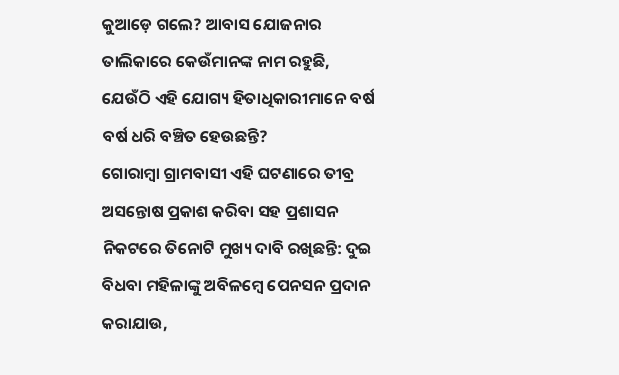କୁଆଡ଼େ ଗଲେ? ଆବାସ ଯୋଜନାର ତାଲିକାରେ କେଉଁମାନଙ୍କ ନାମ ରହୁଛି, ଯେଉଁଠି ଏହି ଯୋଗ୍ୟ ହିତାଧିକାରୀମାନେ ବର୍ଷ ବର୍ଷ ଧରି ବଞ୍ଚିତ ହେଉଛନ୍ତି?
ଗୋରାମ୍ବା ଗ୍ରାମବାସୀ ଏହି ଘଟଣାରେ ତୀବ୍ର ଅସନ୍ତୋଷ ପ୍ରକାଶ କରିବା ସହ ପ୍ରଶାସନ ନିକଟରେ ତିନୋଟି ମୁଖ୍ୟ ଦାବି ରଖିଛନ୍ତି: ଦୁଇ ବିଧବା ମହିଳାଙ୍କୁ ଅବିଳମ୍ବେ ପେନସନ ପ୍ରଦାନ କରାଯାଉ,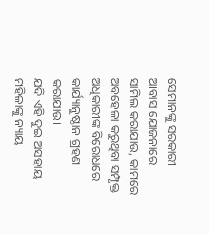ସେମାନଙ୍କୁ ସରକାରୀ ଆବାସ ଯୋଜନାରେ ସାମିଲ କରାଯାଉ, କାମରେ ଅବହେଳା କରୁଥିବା ସମ୍ପୃକ୍ତ ଅଧିକାରୀଙ୍କ ବିରୋଧରେ କାର୍ଯ୍ୟାନୁଷ୍ଠାନ ଗ୍ରହଣ କରାଯାଉ।
ଯଦି ଏହି ଦୁଇ ଅସହାୟ ମହିଳାଙ୍କୁ ନ୍ୟାୟ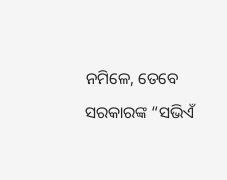ନମିଳେ, ତେବେ ସରକାରଙ୍କ “ସଭିଏଁ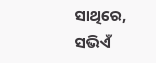ସାଥିରେ, ସଭିଏଁ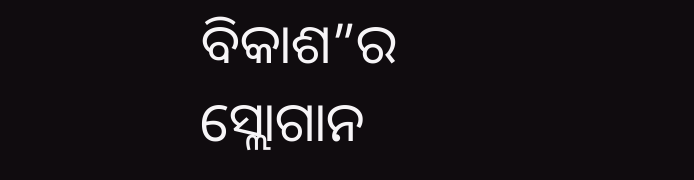ବିକାଶ”ର ସ୍ଲୋଗାନ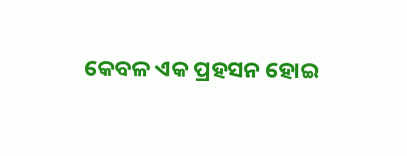କେବଳ ଏକ ପ୍ରହସନ ହୋଇ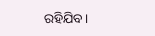ରହିଯିବ।